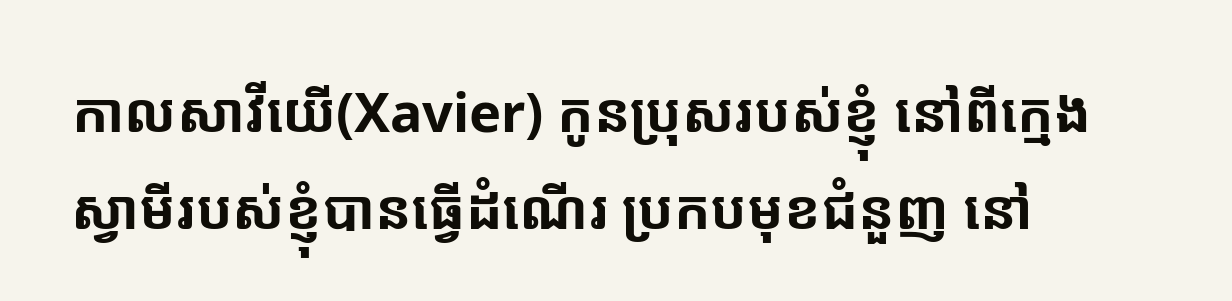កាលសាវីយើ(Xavier) កូនប្រុសរបស់ខ្ញុំ នៅពីក្មេង ស្វាមីរបស់ខ្ញុំបានធ្វើដំណើរ ប្រកបមុខជំនួញ នៅ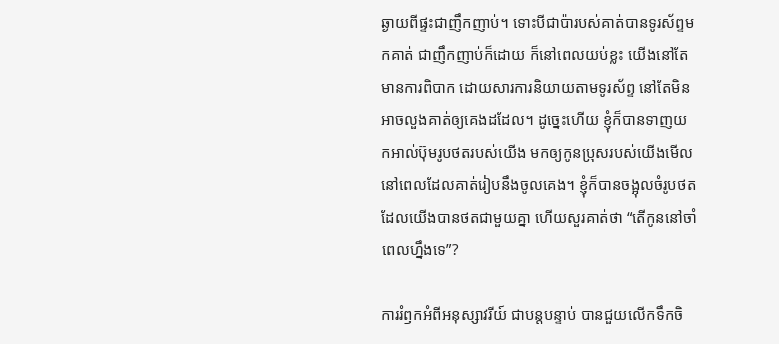ឆ្ងាយពីផ្ទះជាញឹកញាប់។ ទោះបីជាប៉ារបស់គាត់បានទូរស័ព្ទមកគាត់ ជាញឹកញាប់ក៏ដោយ ក៏នៅពេលយប់ខ្លះ យើងនៅតែមានការពិបាក ដោយសារការនិយាយតាមទូរស័ព្ទ នៅតែមិនអាចលួងគាត់ឲ្យគេងដដែល។ ដូច្នេះហើយ ខ្ញុំក៏បានទាញយកអាល់ប៊ុមរូបថតរបស់យើង មកឲ្យកូនប្រុសរបស់យើងមើល នៅពេលដែលគាត់រៀបនឹងចូលគេង។ ខ្ញុំក៏បានចង្អុលចំរូបថត ដែលយើងបានថតជាមួយគ្នា ហើយសួរគាត់ថា “តើកូននៅចាំពេលហ្នឹងទេ”?

ការរំឭកអំពីអនុស្សាវរីយ៍ ជាបន្តបន្ទាប់ បានជួយលើកទឹកចិ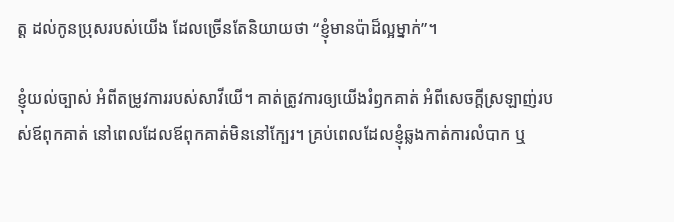ត្ត ដល់កូនប្រុសរបស់យើង ដែលច្រើនតែនិយាយថា “ខ្ញុំមានប៉ាដ៏ល្អម្នាក់”។

ខ្ញុំយល់ច្បាស់ អំពីតម្រូវការរបស់សាវីយើ។ គាត់ត្រូវការឲ្យយើងរំឭកគាត់ អំពីសេចក្តីស្រឡាញ់របស់ឪពុកគាត់ នៅពេលដែលឪពុកគាត់មិននៅក្បែរ។ គ្រប់ពេលដែលខ្ញុំឆ្លងកាត់ការលំបាក ឬ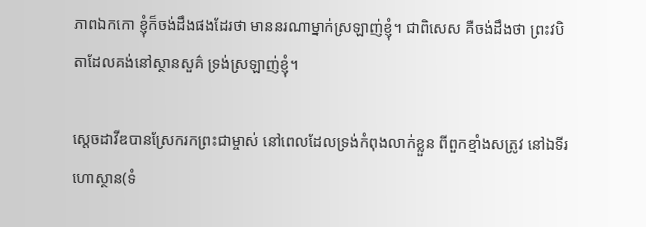ភាពឯកកោ ខ្ញុំក៏ចង់ដឹងផងដែរថា មាននរណាម្នាក់ស្រឡាញ់ខ្ញុំ។ ជាពិសេស គឺចង់ដឹងថា ព្រះវបិតាដែលគង់នៅស្ថានសួគ៌ ទ្រង់ស្រឡាញ់ខ្ញុំ។

ស្តេចដាវីឌបានស្រែករកព្រះជាម្ចាស់ នៅពេលដែលទ្រង់កំពុងលាក់ខ្លួន ពីពួកខ្មាំងសត្រូវ នៅឯទីរហោស្ថាន(ទំ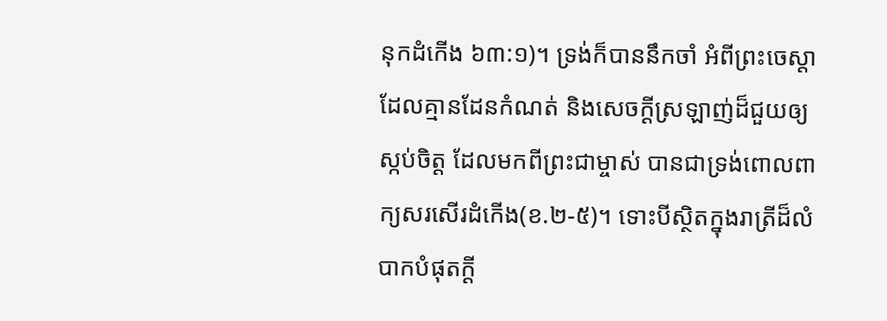នុកដំកើង ៦៣:១)។ ទ្រង់ក៏បាននឹកចាំ អំពីព្រះចេស្ដាដែលគ្មានដែនកំណត់ និងសេចក្តីស្រឡាញ់ដ៏ជួយឲ្យស្កប់ចិត្ត ដែលមកពីព្រះជាម្ចាស់ បានជាទ្រង់ពោលពាក្យសរសើរដំកើង(ខ.២-៥)។ ទោះបីស្ថិតក្នុងរាត្រីដ៏លំបាកបំផុតក្ដី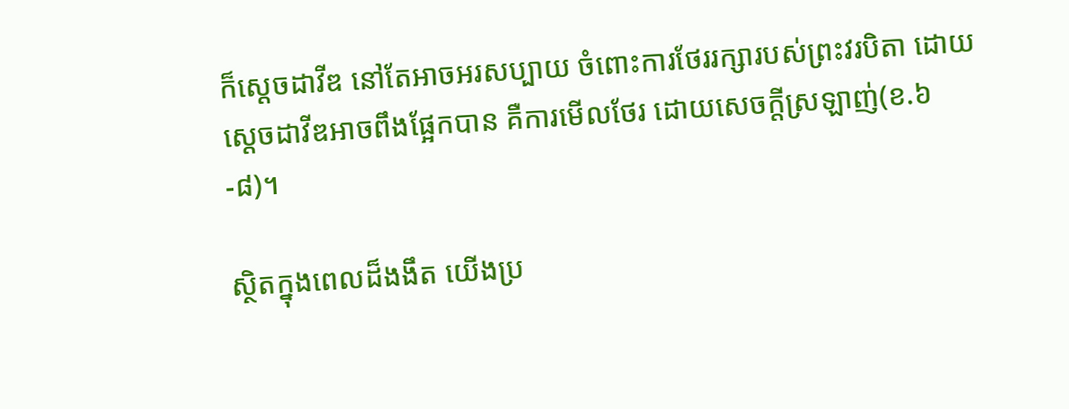ក៏ស្ដេចដាវីឌ នៅតែអាចអរសប្បាយ ចំពោះការថែររក្សារបស់ព្រះវរបិតា ដោយស្តេចដាវីឌអាចពឹងផ្អែកបាន គឺការមើលថែរ ដោយសេចក្តីស្រឡាញ់(ខ.៦-៨)។

ស្ថិតក្នុងពេលដ៏ងងឹត យើងប្រ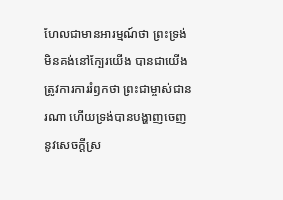ហែលជាមានអារម្មណ៍ថា ព្រះទ្រង់មិនគង់នៅក្បែរយើង បានជាយើងត្រូវការការរំឭកថា ព្រះជាម្ចាស់ជានរណា ហើយទ្រង់បានបង្ហាញចេញនូវសេចក្តីស្រ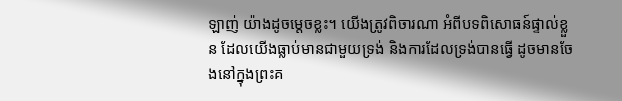ឡាញ់ យ៉ាងដូចម្តេចខ្លះ។ យើងត្រូវពិចារណា អំពីបទពិសោធន៍ផ្ទាល់ខ្លួន ដែលយើងធ្លាប់មានជាមួយទ្រង់ និងការដែលទ្រង់បានធ្វើ ដូចមានចែងនៅក្នុងព្រះគ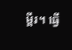ម្ពីរ។ ធ្វើ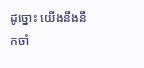ដូច្នោះ យើងនឹងនឹកចាំ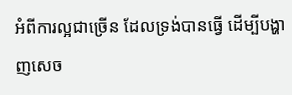អំពីការល្អជាច្រើន ដែលទ្រង់បានធ្វើ ដើម្បីបង្ហាញសេច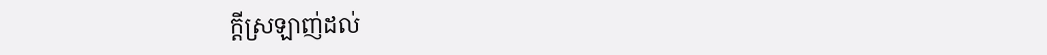ក្តីស្រឡាញ់ដល់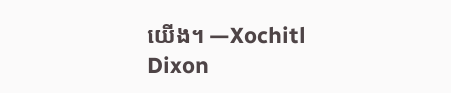យើង។ —Xochitl Dixon